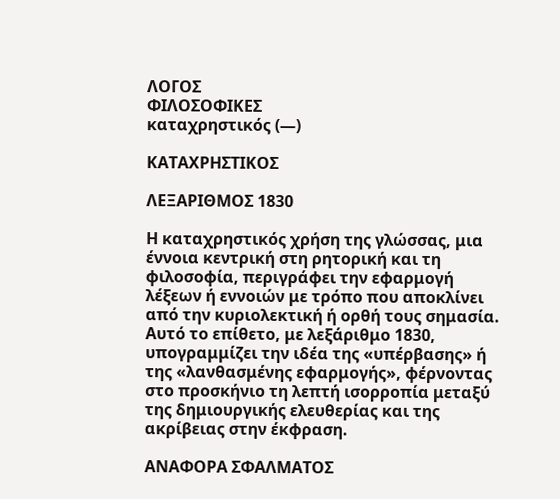ΛΟΓΟΣ
ΦΙΛΟΣΟΦΙΚΕΣ
καταχρηστικός (—)

ΚΑΤΑΧΡΗΣΤΙΚΟΣ

ΛΕΞΑΡΙΘΜΟΣ 1830

Η καταχρηστικός χρήση της γλώσσας, μια έννοια κεντρική στη ρητορική και τη φιλοσοφία, περιγράφει την εφαρμογή λέξεων ή εννοιών με τρόπο που αποκλίνει από την κυριολεκτική ή ορθή τους σημασία. Αυτό το επίθετο, με λεξάριθμο 1830, υπογραμμίζει την ιδέα της «υπέρβασης» ή της «λανθασμένης εφαρμογής», φέρνοντας στο προσκήνιο τη λεπτή ισορροπία μεταξύ της δημιουργικής ελευθερίας και της ακρίβειας στην έκφραση.

ΑΝΑΦΟΡΑ ΣΦΑΛΜΑΤΟΣ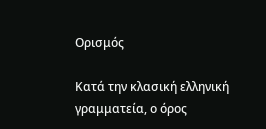Ορισμός

Κατά την κλασική ελληνική γραμματεία, ο όρος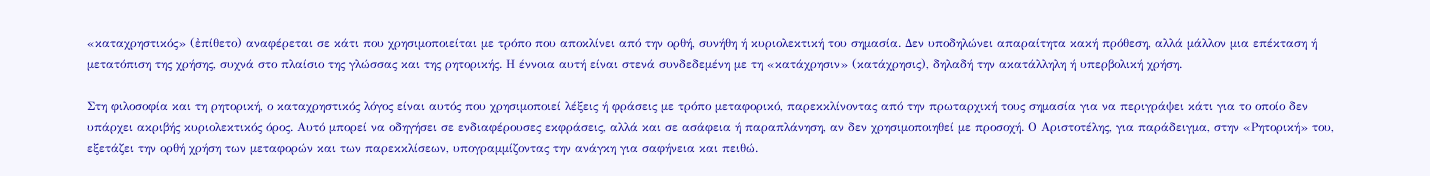«καταχρηστικός» (ἐπίθετο) αναφέρεται σε κάτι που χρησιμοποιείται με τρόπο που αποκλίνει από την ορθή, συνήθη ή κυριολεκτική του σημασία. Δεν υποδηλώνει απαραίτητα κακή πρόθεση, αλλά μάλλον μια επέκταση ή μετατόπιση της χρήσης, συχνά στο πλαίσιο της γλώσσας και της ρητορικής. Η έννοια αυτή είναι στενά συνδεδεμένη με τη «κατάχρησιν» (κατάχρησις), δηλαδή την ακατάλληλη ή υπερβολική χρήση.

Στη φιλοσοφία και τη ρητορική, ο καταχρηστικός λόγος είναι αυτός που χρησιμοποιεί λέξεις ή φράσεις με τρόπο μεταφορικό, παρεκκλίνοντας από την πρωταρχική τους σημασία για να περιγράψει κάτι για το οποίο δεν υπάρχει ακριβής κυριολεκτικός όρος. Αυτό μπορεί να οδηγήσει σε ενδιαφέρουσες εκφράσεις, αλλά και σε ασάφεια ή παραπλάνηση, αν δεν χρησιμοποιηθεί με προσοχή. Ο Αριστοτέλης, για παράδειγμα, στην «Ρητορική» του, εξετάζει την ορθή χρήση των μεταφορών και των παρεκκλίσεων, υπογραμμίζοντας την ανάγκη για σαφήνεια και πειθώ.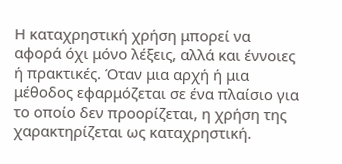Η καταχρηστική χρήση μπορεί να αφορά όχι μόνο λέξεις, αλλά και έννοιες ή πρακτικές. Όταν μια αρχή ή μια μέθοδος εφαρμόζεται σε ένα πλαίσιο για το οποίο δεν προορίζεται, η χρήση της χαρακτηρίζεται ως καταχρηστική.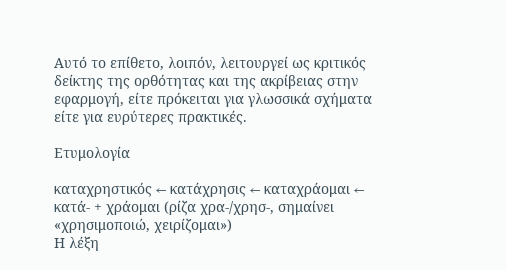Αυτό το επίθετο, λοιπόν, λειτουργεί ως κριτικός δείκτης της ορθότητας και της ακρίβειας στην εφαρμογή, είτε πρόκειται για γλωσσικά σχήματα είτε για ευρύτερες πρακτικές.

Ετυμολογία

καταχρηστικός ← κατάχρησις ← καταχράομαι ← κατά- + χράομαι (ρίζα χρα-/χρησ-, σημαίνει «χρησιμοποιώ, χειρίζομαι»)
Η λέξη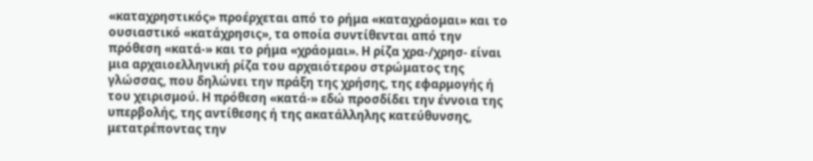«καταχρηστικός» προέρχεται από το ρήμα «καταχράομαι» και το ουσιαστικό «κατάχρησις», τα οποία συντίθενται από την πρόθεση «κατά-» και το ρήμα «χράομαι». Η ρίζα χρα-/χρησ- είναι μια αρχαιοελληνική ρίζα του αρχαιότερου στρώματος της γλώσσας, που δηλώνει την πράξη της χρήσης, της εφαρμογής ή του χειρισμού. Η πρόθεση «κατά-» εδώ προσδίδει την έννοια της υπερβολής, της αντίθεσης ή της ακατάλληλης κατεύθυνσης, μετατρέποντας την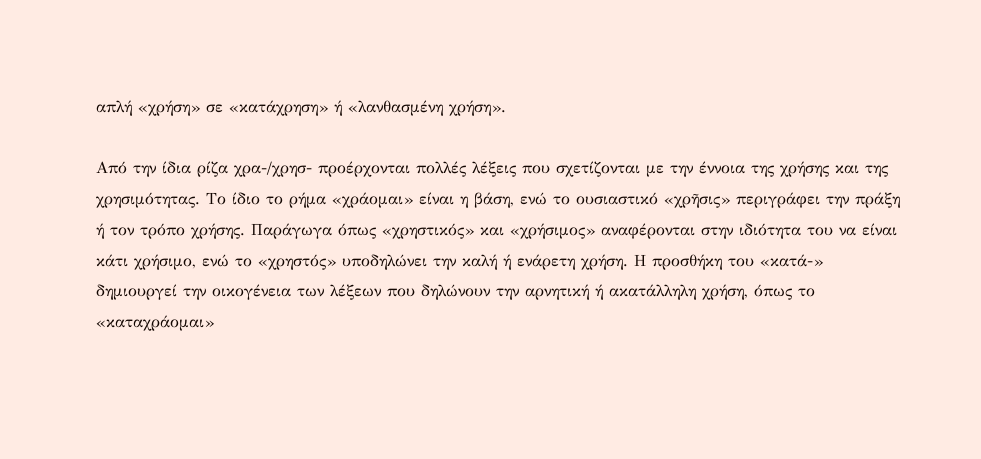απλή «χρήση» σε «κατάχρηση» ή «λανθασμένη χρήση».

Από την ίδια ρίζα χρα-/χρησ- προέρχονται πολλές λέξεις που σχετίζονται με την έννοια της χρήσης και της χρησιμότητας. Το ίδιο το ρήμα «χράομαι» είναι η βάση, ενώ το ουσιαστικό «χρῆσις» περιγράφει την πράξη ή τον τρόπο χρήσης. Παράγωγα όπως «χρηστικός» και «χρήσιμος» αναφέρονται στην ιδιότητα του να είναι κάτι χρήσιμο, ενώ το «χρηστός» υποδηλώνει την καλή ή ενάρετη χρήση. Η προσθήκη του «κατά-» δημιουργεί την οικογένεια των λέξεων που δηλώνουν την αρνητική ή ακατάλληλη χρήση, όπως το «καταχράομαι»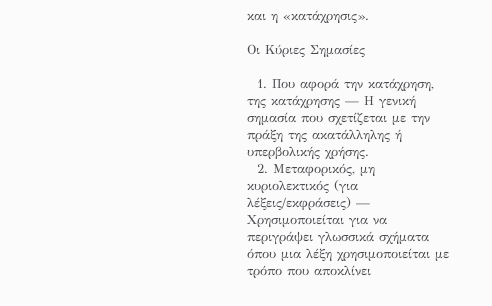και η «κατάχρησις».

Οι Κύριες Σημασίες

  1. Που αφορά την κατάχρηση, της κατάχρησης — Η γενική σημασία που σχετίζεται με την πράξη της ακατάλληλης ή υπερβολικής χρήσης.
  2. Μεταφορικός, μη κυριολεκτικός (για λέξεις/εκφράσεις) — Χρησιμοποιείται για να περιγράψει γλωσσικά σχήματα όπου μια λέξη χρησιμοποιείται με τρόπο που αποκλίνει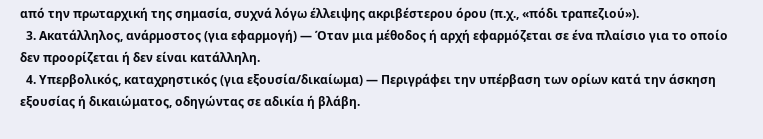από την πρωταρχική της σημασία, συχνά λόγω έλλειψης ακριβέστερου όρου (π.χ., «πόδι τραπεζιού»).
  3. Ακατάλληλος, ανάρμοστος (για εφαρμογή) — Όταν μια μέθοδος ή αρχή εφαρμόζεται σε ένα πλαίσιο για το οποίο δεν προορίζεται ή δεν είναι κατάλληλη.
  4. Υπερβολικός, καταχρηστικός (για εξουσία/δικαίωμα) — Περιγράφει την υπέρβαση των ορίων κατά την άσκηση εξουσίας ή δικαιώματος, οδηγώντας σε αδικία ή βλάβη.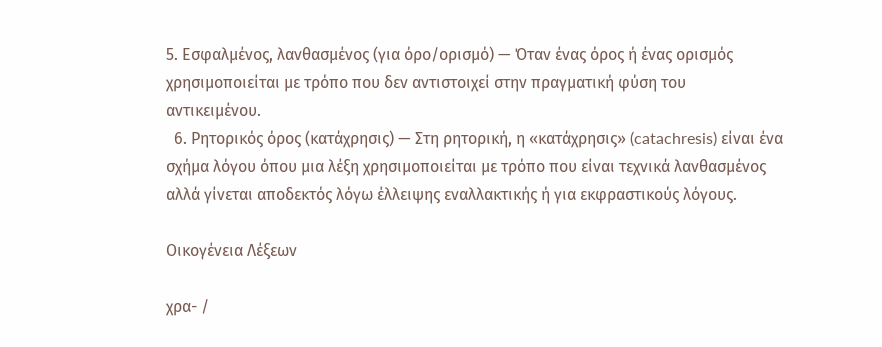5. Εσφαλμένος, λανθασμένος (για όρο/ορισμό) — Όταν ένας όρος ή ένας ορισμός χρησιμοποιείται με τρόπο που δεν αντιστοιχεί στην πραγματική φύση του αντικειμένου.
  6. Ρητορικός όρος (κατάχρησις) — Στη ρητορική, η «κατάχρησις» (catachresis) είναι ένα σχήμα λόγου όπου μια λέξη χρησιμοποιείται με τρόπο που είναι τεχνικά λανθασμένος αλλά γίνεται αποδεκτός λόγω έλλειψης εναλλακτικής ή για εκφραστικούς λόγους.

Οικογένεια Λέξεων

χρα- /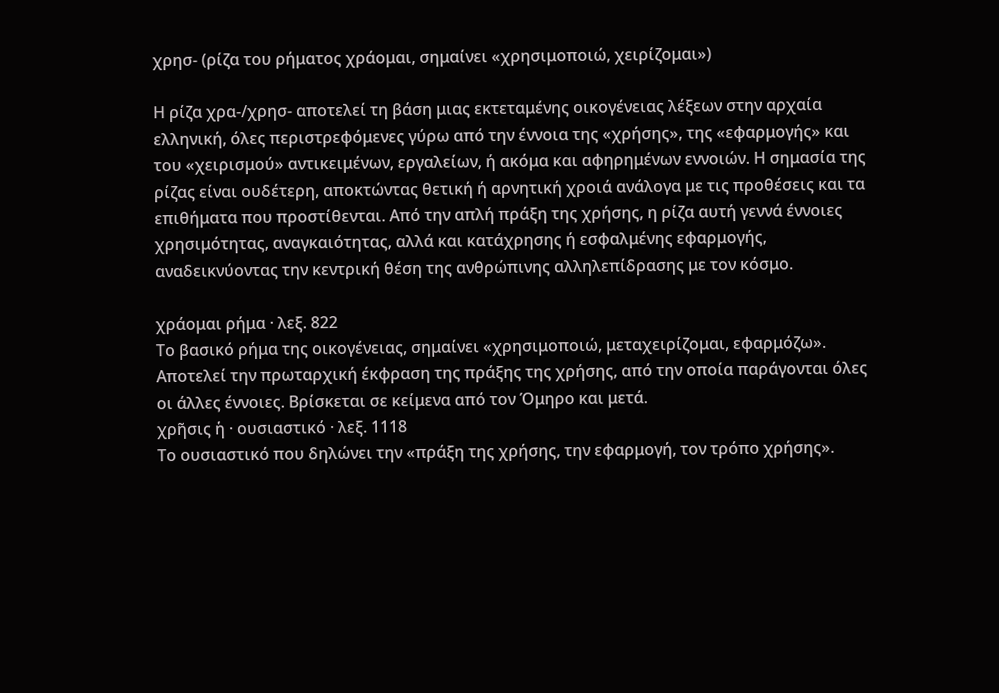χρησ- (ρίζα του ρήματος χράομαι, σημαίνει «χρησιμοποιώ, χειρίζομαι»)

Η ρίζα χρα-/χρησ- αποτελεί τη βάση μιας εκτεταμένης οικογένειας λέξεων στην αρχαία ελληνική, όλες περιστρεφόμενες γύρω από την έννοια της «χρήσης», της «εφαρμογής» και του «χειρισμού» αντικειμένων, εργαλείων, ή ακόμα και αφηρημένων εννοιών. Η σημασία της ρίζας είναι ουδέτερη, αποκτώντας θετική ή αρνητική χροιά ανάλογα με τις προθέσεις και τα επιθήματα που προστίθενται. Από την απλή πράξη της χρήσης, η ρίζα αυτή γεννά έννοιες χρησιμότητας, αναγκαιότητας, αλλά και κατάχρησης ή εσφαλμένης εφαρμογής, αναδεικνύοντας την κεντρική θέση της ανθρώπινης αλληλεπίδρασης με τον κόσμο.

χράομαι ρήμα · λεξ. 822
Το βασικό ρήμα της οικογένειας, σημαίνει «χρησιμοποιώ, μεταχειρίζομαι, εφαρμόζω». Αποτελεί την πρωταρχική έκφραση της πράξης της χρήσης, από την οποία παράγονται όλες οι άλλες έννοιες. Βρίσκεται σε κείμενα από τον Όμηρο και μετά.
χρῆσις ἡ · ουσιαστικό · λεξ. 1118
Το ουσιαστικό που δηλώνει την «πράξη της χρήσης, την εφαρμογή, τον τρόπο χρήσης».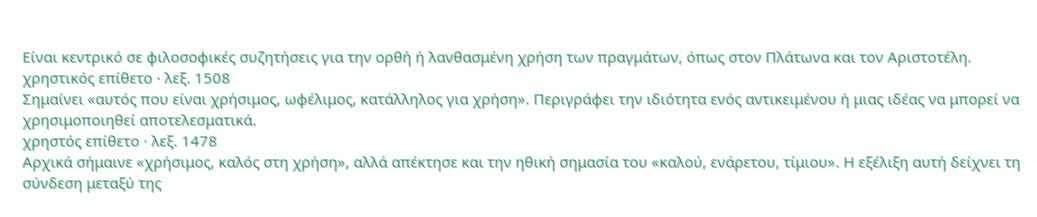Είναι κεντρικό σε φιλοσοφικές συζητήσεις για την ορθή ή λανθασμένη χρήση των πραγμάτων, όπως στον Πλάτωνα και τον Αριστοτέλη.
χρηστικός επίθετο · λεξ. 1508
Σημαίνει «αυτός που είναι χρήσιμος, ωφέλιμος, κατάλληλος για χρήση». Περιγράφει την ιδιότητα ενός αντικειμένου ή μιας ιδέας να μπορεί να χρησιμοποιηθεί αποτελεσματικά.
χρηστός επίθετο · λεξ. 1478
Αρχικά σήμαινε «χρήσιμος, καλός στη χρήση», αλλά απέκτησε και την ηθική σημασία του «καλού, ενάρετου, τίμιου». Η εξέλιξη αυτή δείχνει τη σύνδεση μεταξύ της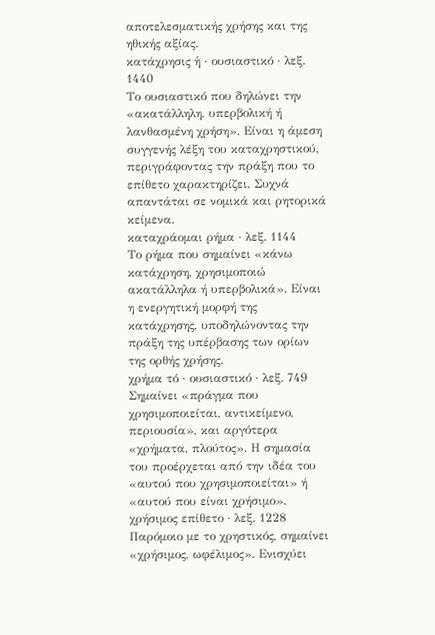αποτελεσματικής χρήσης και της ηθικής αξίας.
κατάχρησις ἡ · ουσιαστικό · λεξ. 1440
Το ουσιαστικό που δηλώνει την «ακατάλληλη, υπερβολική ή λανθασμένη χρήση». Είναι η άμεση συγγενής λέξη του καταχρηστικού, περιγράφοντας την πράξη που το επίθετο χαρακτηρίζει. Συχνά απαντάται σε νομικά και ρητορικά κείμενα.
καταχράομαι ρήμα · λεξ. 1144
Το ρήμα που σημαίνει «κάνω κατάχρηση, χρησιμοποιώ ακατάλληλα ή υπερβολικά». Είναι η ενεργητική μορφή της κατάχρησης, υποδηλώνοντας την πράξη της υπέρβασης των ορίων της ορθής χρήσης.
χρήμα τό · ουσιαστικό · λεξ. 749
Σημαίνει «πράγμα που χρησιμοποιείται, αντικείμενο, περιουσία», και αργότερα «χρήματα, πλούτος». Η σημασία του προέρχεται από την ιδέα του «αυτού που χρησιμοποιείται» ή «αυτού που είναι χρήσιμο».
χρήσιμος επίθετο · λεξ. 1228
Παρόμοιο με το χρηστικός, σημαίνει «χρήσιμος, ωφέλιμος». Ενισχύει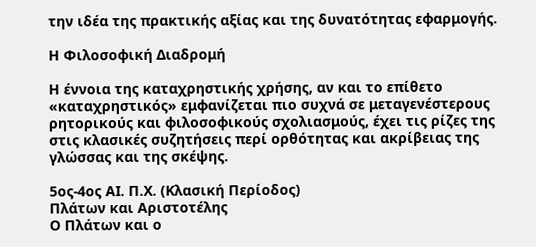την ιδέα της πρακτικής αξίας και της δυνατότητας εφαρμογής.

Η Φιλοσοφική Διαδρομή

Η έννοια της καταχρηστικής χρήσης, αν και το επίθετο «καταχρηστικός» εμφανίζεται πιο συχνά σε μεταγενέστερους ρητορικούς και φιλοσοφικούς σχολιασμούς, έχει τις ρίζες της στις κλασικές συζητήσεις περί ορθότητας και ακρίβειας της γλώσσας και της σκέψης.

5ος-4ος ΑΙ. Π.Χ. (Κλασική Περίοδος)
Πλάτων και Αριστοτέλης
Ο Πλάτων και ο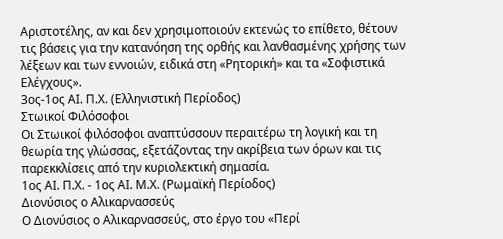Αριστοτέλης, αν και δεν χρησιμοποιούν εκτενώς το επίθετο, θέτουν τις βάσεις για την κατανόηση της ορθής και λανθασμένης χρήσης των λέξεων και των εννοιών, ειδικά στη «Ρητορική» και τα «Σοφιστικά Ελέγχους».
3ος-1ος ΑΙ. Π.Χ. (Ελληνιστική Περίοδος)
Στωικοί Φιλόσοφοι
Οι Στωικοί φιλόσοφοι αναπτύσσουν περαιτέρω τη λογική και τη θεωρία της γλώσσας, εξετάζοντας την ακρίβεια των όρων και τις παρεκκλίσεις από την κυριολεκτική σημασία.
1ος ΑΙ. Π.Χ. - 1ος ΑΙ. Μ.Χ. (Ρωμαϊκή Περίοδος)
Διονύσιος ο Αλικαρνασσεύς
Ο Διονύσιος ο Αλικαρνασσεύς, στο έργο του «Περί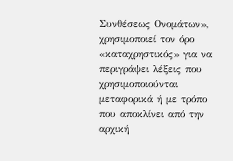Συνθέσεως Ονομάτων», χρησιμοποιεί τον όρο «καταχρηστικός» για να περιγράψει λέξεις που χρησιμοποιούνται μεταφορικά ή με τρόπο που αποκλίνει από την αρχική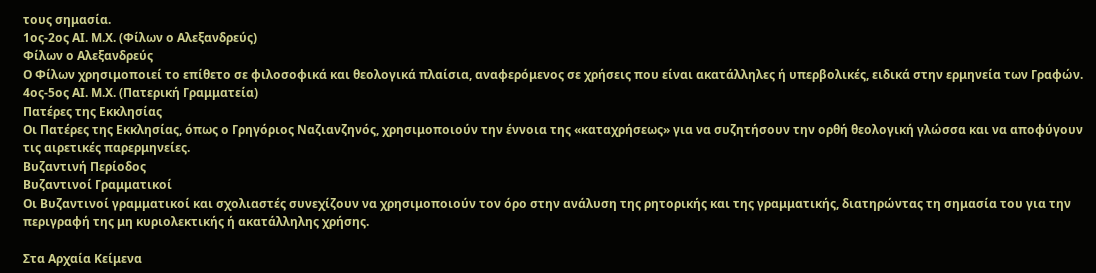τους σημασία.
1ος-2ος ΑΙ. Μ.Χ. (Φίλων ο Αλεξανδρεύς)
Φίλων ο Αλεξανδρεύς
Ο Φίλων χρησιμοποιεί το επίθετο σε φιλοσοφικά και θεολογικά πλαίσια, αναφερόμενος σε χρήσεις που είναι ακατάλληλες ή υπερβολικές, ειδικά στην ερμηνεία των Γραφών.
4ος-5ος ΑΙ. Μ.Χ. (Πατερική Γραμματεία)
Πατέρες της Εκκλησίας
Οι Πατέρες της Εκκλησίας, όπως ο Γρηγόριος Ναζιανζηνός, χρησιμοποιούν την έννοια της «καταχρήσεως» για να συζητήσουν την ορθή θεολογική γλώσσα και να αποφύγουν τις αιρετικές παρερμηνείες.
Βυζαντινή Περίοδος
Βυζαντινοί Γραμματικοί
Οι Βυζαντινοί γραμματικοί και σχολιαστές συνεχίζουν να χρησιμοποιούν τον όρο στην ανάλυση της ρητορικής και της γραμματικής, διατηρώντας τη σημασία του για την περιγραφή της μη κυριολεκτικής ή ακατάλληλης χρήσης.

Στα Αρχαία Κείμενα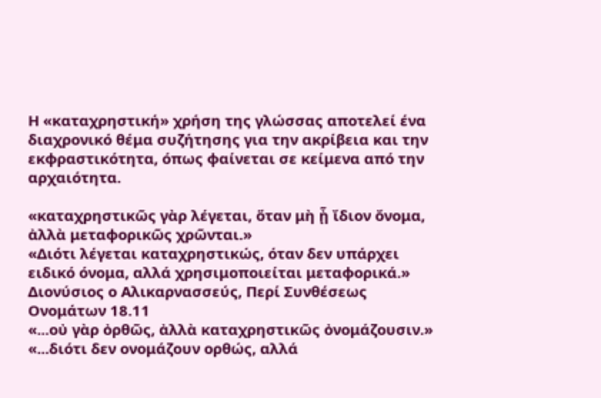Η «καταχρηστική» χρήση της γλώσσας αποτελεί ένα διαχρονικό θέμα συζήτησης για την ακρίβεια και την εκφραστικότητα, όπως φαίνεται σε κείμενα από την αρχαιότητα.

«καταχρηστικῶς γὰρ λέγεται, ὅταν μὴ ᾖ ἴδιον ὄνομα, ἀλλὰ μεταφορικῶς χρῶνται.»
«Διότι λέγεται καταχρηστικώς, όταν δεν υπάρχει ειδικό όνομα, αλλά χρησιμοποιείται μεταφορικά.»
Διονύσιος ο Αλικαρνασσεύς, Περί Συνθέσεως Ονομάτων 18.11
«...οὐ γὰρ ὀρθῶς, ἀλλὰ καταχρηστικῶς ὀνομάζουσιν.»
«...διότι δεν ονομάζουν ορθώς, αλλά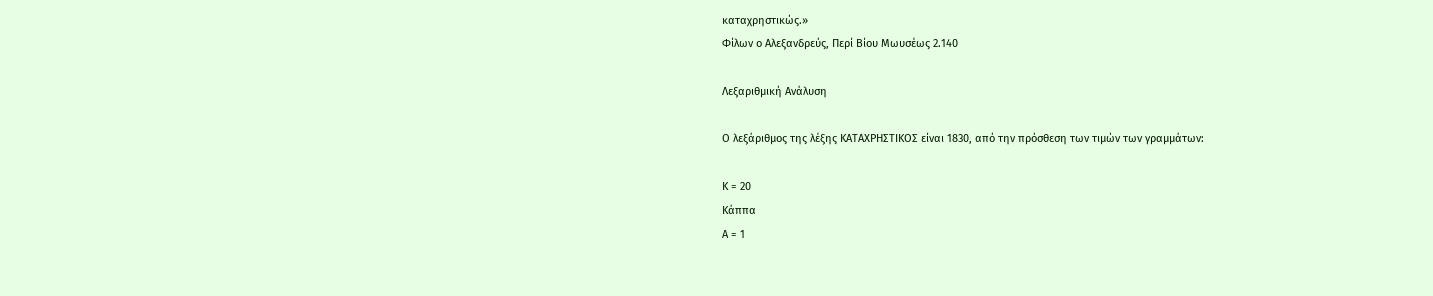καταχρηστικώς.»
Φίλων ο Αλεξανδρεύς, Περί Βίου Μωυσέως 2.140

Λεξαριθμική Ανάλυση

Ο λεξάριθμος της λέξης ΚΑΤΑΧΡΗΣΤΙΚΟΣ είναι 1830, από την πρόσθεση των τιμών των γραμμάτων:

Κ = 20
Κάππα
Α = 1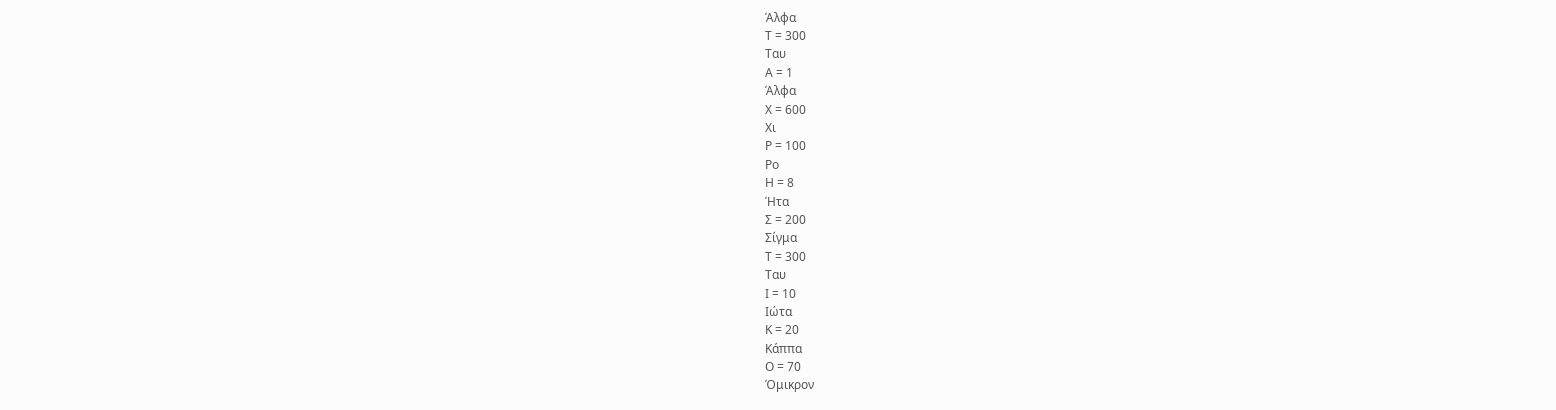Άλφα
Τ = 300
Ταυ
Α = 1
Άλφα
Χ = 600
Χι
Ρ = 100
Ρο
Η = 8
Ήτα
Σ = 200
Σίγμα
Τ = 300
Ταυ
Ι = 10
Ιώτα
Κ = 20
Κάππα
Ο = 70
Όμικρον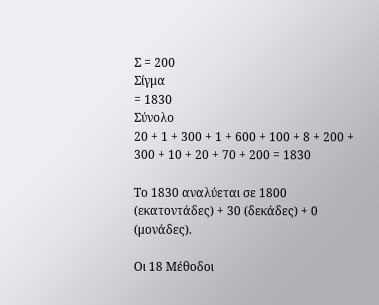Σ = 200
Σίγμα
= 1830
Σύνολο
20 + 1 + 300 + 1 + 600 + 100 + 8 + 200 + 300 + 10 + 20 + 70 + 200 = 1830

Το 1830 αναλύεται σε 1800 (εκατοντάδες) + 30 (δεκάδες) + 0 (μονάδες).

Οι 18 Μέθοδοι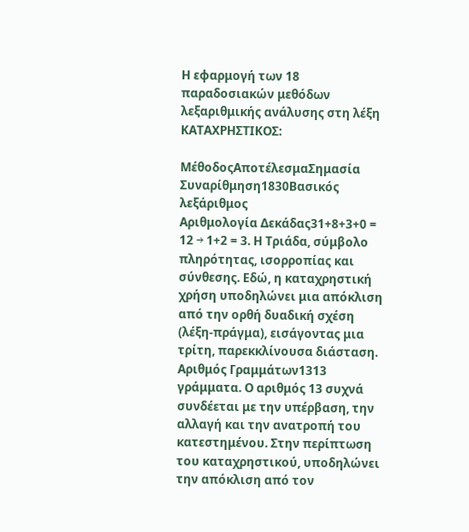Η εφαρμογή των 18 παραδοσιακών μεθόδων λεξαριθμικής ανάλυσης στη λέξη ΚΑΤΑΧΡΗΣΤΙΚΟΣ:

ΜέθοδοςΑποτέλεσμαΣημασία
Συναρίθμηση1830Βασικός λεξάριθμος
Αριθμολογία Δεκάδας31+8+3+0 = 12 → 1+2 = 3. Η Τριάδα, σύμβολο πληρότητας, ισορροπίας και σύνθεσης. Εδώ, η καταχρηστική χρήση υποδηλώνει μια απόκλιση από την ορθή δυαδική σχέση (λέξη-πράγμα), εισάγοντας μια τρίτη, παρεκκλίνουσα διάσταση.
Αριθμός Γραμμάτων1313 γράμματα. Ο αριθμός 13 συχνά συνδέεται με την υπέρβαση, την αλλαγή και την ανατροπή του κατεστημένου. Στην περίπτωση του καταχρηστικού, υποδηλώνει την απόκλιση από τον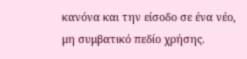κανόνα και την είσοδο σε ένα νέο, μη συμβατικό πεδίο χρήσης.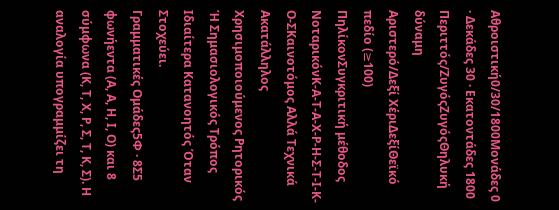Αθροιστική0/30/1800Μονάδες 0 · Δεκάδες 30 · Εκατοντάδες 1800
Περιττός/ΖυγόςΖυγόςΘηλυκή δύναμη
Αριστερό/Δεξί ΧέριΔεξίΘεϊκό πεδίο (≥100)
ΠηλίκονΣυγκριτική μέθοδος
ΝοταρικόνΚ-Α-Τ-Α-Χ-Ρ-Η-Σ-Τ-Ι-Κ-Ο-ΣΚαινοτόμος Αλλά Τεχνικά Ακατάλληλος Χρησιμοποιούμενος Ρητορικός Ή Σημασιολογικός Τρόπος Ιδιαίτερα Κατανοητός Όταν Στοχεύει.
Γραμματικές Ομάδες5Φ · 8Σ5 φωνήεντα (Α, Α, Η, Ι, Ο) και 8 σύμφωνα (Κ, Τ, Χ, Ρ, Σ, Τ, Κ, Σ). Η αναλογία υπογραμμίζει τη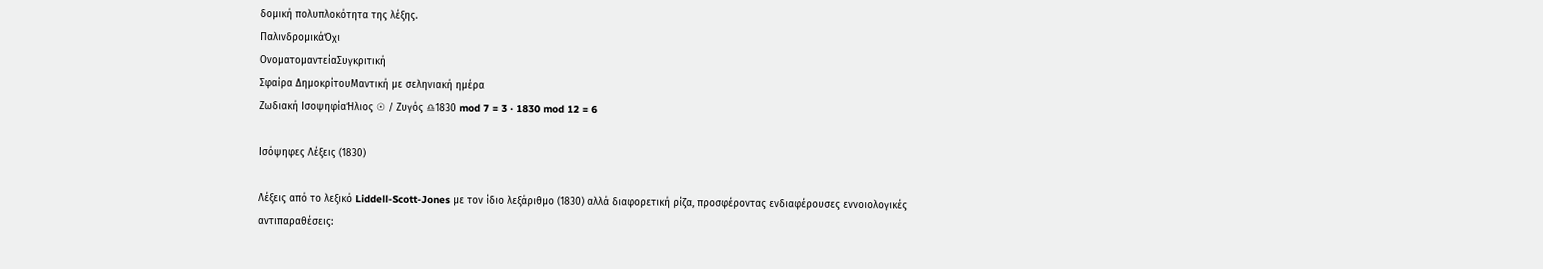δομική πολυπλοκότητα της λέξης.
ΠαλινδρομικάΌχι
ΟνοματομαντείαΣυγκριτική
Σφαίρα ΔημοκρίτουΜαντική με σεληνιακή ημέρα
Ζωδιακή ΙσοψηφίαΉλιος ☉ / Ζυγός ♎1830 mod 7 = 3 · 1830 mod 12 = 6

Ισόψηφες Λέξεις (1830)

Λέξεις από το λεξικό Liddell-Scott-Jones με τον ίδιο λεξάριθμο (1830) αλλά διαφορετική ρίζα, προσφέροντας ενδιαφέρουσες εννοιολογικές αντιπαραθέσεις: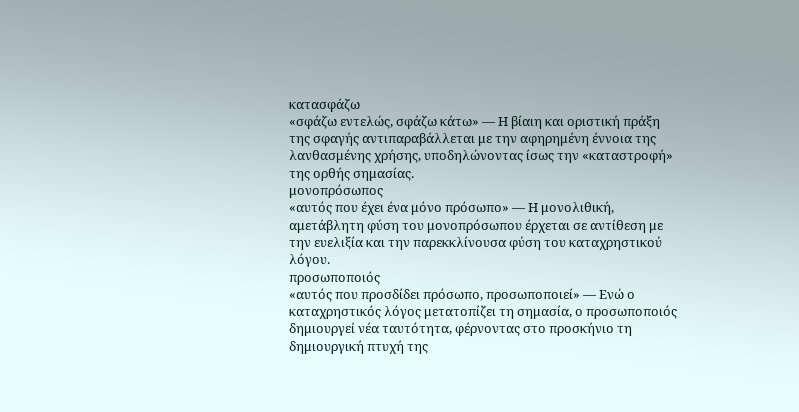κατασφάζω
«σφάζω εντελώς, σφάζω κάτω» — Η βίαιη και οριστική πράξη της σφαγής αντιπαραβάλλεται με την αφηρημένη έννοια της λανθασμένης χρήσης, υποδηλώνοντας ίσως την «καταστροφή» της ορθής σημασίας.
μονοπρόσωπος
«αυτός που έχει ένα μόνο πρόσωπο» — Η μονολιθική, αμετάβλητη φύση του μονοπρόσωπου έρχεται σε αντίθεση με την ευελιξία και την παρεκκλίνουσα φύση του καταχρηστικού λόγου.
προσωποποιός
«αυτός που προσδίδει πρόσωπο, προσωποποιεί» — Ενώ ο καταχρηστικός λόγος μετατοπίζει τη σημασία, ο προσωποποιός δημιουργεί νέα ταυτότητα, φέρνοντας στο προσκήνιο τη δημιουργική πτυχή της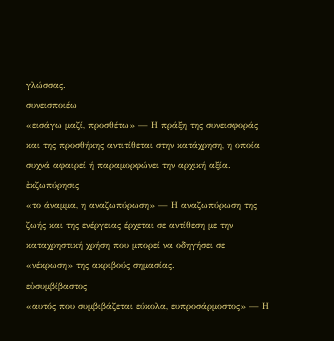γλώσσας.
συνεισποιέω
«εισάγω μαζί, προσθέτω» — Η πράξη της συνεισφοράς και της προσθήκης αντιτίθεται στην κατάχρηση, η οποία συχνά αφαιρεί ή παραμορφώνει την αρχική αξία.
ἐκζωπύρησις
«το άναμμα, η αναζωπύρωση» — Η αναζωπύρωση της ζωής και της ενέργειας έρχεται σε αντίθεση με την καταχρηστική χρήση που μπορεί να οδηγήσει σε «νέκρωση» της ακριβούς σημασίας.
εὐσυμβίβαστος
«αυτός που συμβιβάζεται εύκολα, ευπροσάρμοστος» — Η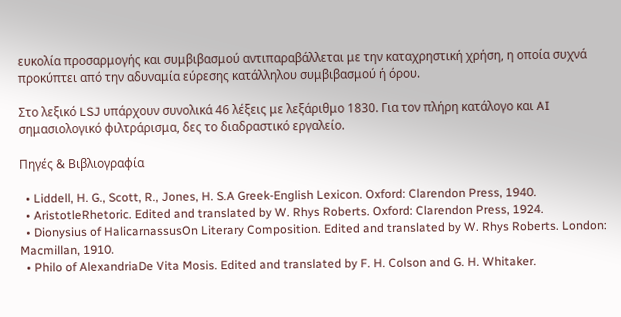ευκολία προσαρμογής και συμβιβασμού αντιπαραβάλλεται με την καταχρηστική χρήση, η οποία συχνά προκύπτει από την αδυναμία εύρεσης κατάλληλου συμβιβασμού ή όρου.

Στο λεξικό LSJ υπάρχουν συνολικά 46 λέξεις με λεξάριθμο 1830. Για τον πλήρη κατάλογο και AI σημασιολογικό φιλτράρισμα, δες το διαδραστικό εργαλείο.

Πηγές & Βιβλιογραφία

  • Liddell, H. G., Scott, R., Jones, H. S.A Greek-English Lexicon. Oxford: Clarendon Press, 1940.
  • AristotleRhetoric. Edited and translated by W. Rhys Roberts. Oxford: Clarendon Press, 1924.
  • Dionysius of HalicarnassusOn Literary Composition. Edited and translated by W. Rhys Roberts. London: Macmillan, 1910.
  • Philo of AlexandriaDe Vita Mosis. Edited and translated by F. H. Colson and G. H. Whitaker.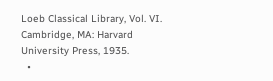Loeb Classical Library, Vol. VI. Cambridge, MA: Harvard University Press, 1935.
  •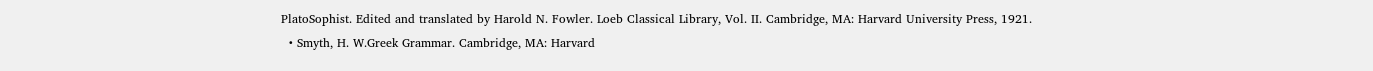PlatoSophist. Edited and translated by Harold N. Fowler. Loeb Classical Library, Vol. II. Cambridge, MA: Harvard University Press, 1921.
  • Smyth, H. W.Greek Grammar. Cambridge, MA: Harvard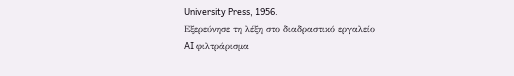University Press, 1956.
Εξερεύνησε τη λέξη στο διαδραστικό εργαλείο
AI φιλτράρισμα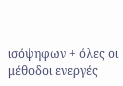ισόψηφων + όλες οι μέθοδοι ενεργές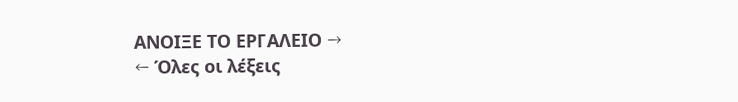ΑΝΟΙΞΕ ΤΟ ΕΡΓΑΛΕΙΟ →
← Όλες οι λέξεις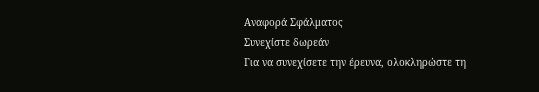Αναφορά Σφάλματος
Συνεχίστε δωρεάν
Για να συνεχίσετε την έρευνα, ολοκληρώστε τη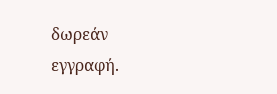δωρεάν εγγραφή.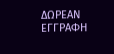ΔΩΡΕΑΝ ΕΓΓΡΑΦΗ